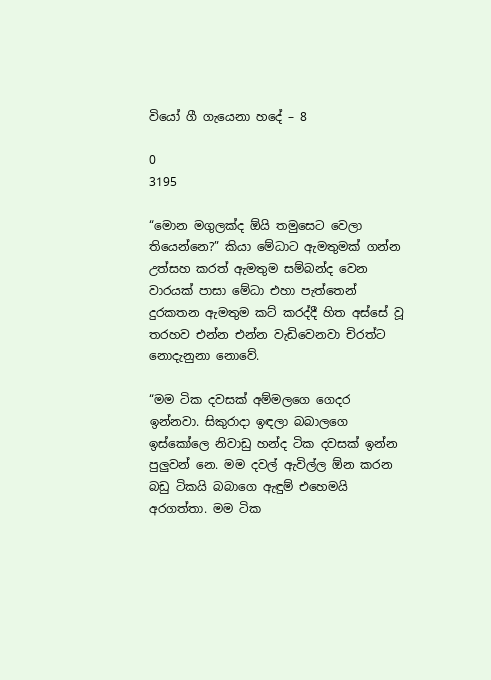වියෝ ගී ගැයෙනා හදේ – 8

0
3195

“මොන මගුලක්ද ඕයි තමුසෙට වෙලා තියෙන්නෙ?” කියා මේධාට ඇමතුමක් ගන්න උත්සහ කරත් ඇමතුම සම්බන්ද වෙන වාරයක් පාසා මේධා එහා පැත්තෙන් දුරකතන ඇමතුම කට් කරද්දී හිත අස්සේ වූ තරහව එන්න එන්න වැඩිවෙනවා චිරත්ට නොදැනුනා නොවේ.

“මම ටික දවසක් අම්මලගෙ ගෙදර ඉන්නවා. සිකුරාදා ඉඳලා බබාලගෙ ඉස්කෝලෙ නිවාඩු හන්ද ටික දවසක් ඉන්න පුලුවන් නෙ. මම දවල් ඇවිල්ල ඕන කරන බඩු ටිකයි බබාගෙ ඇඳුම් එහෙමයි අරගත්‍තා. මම ටික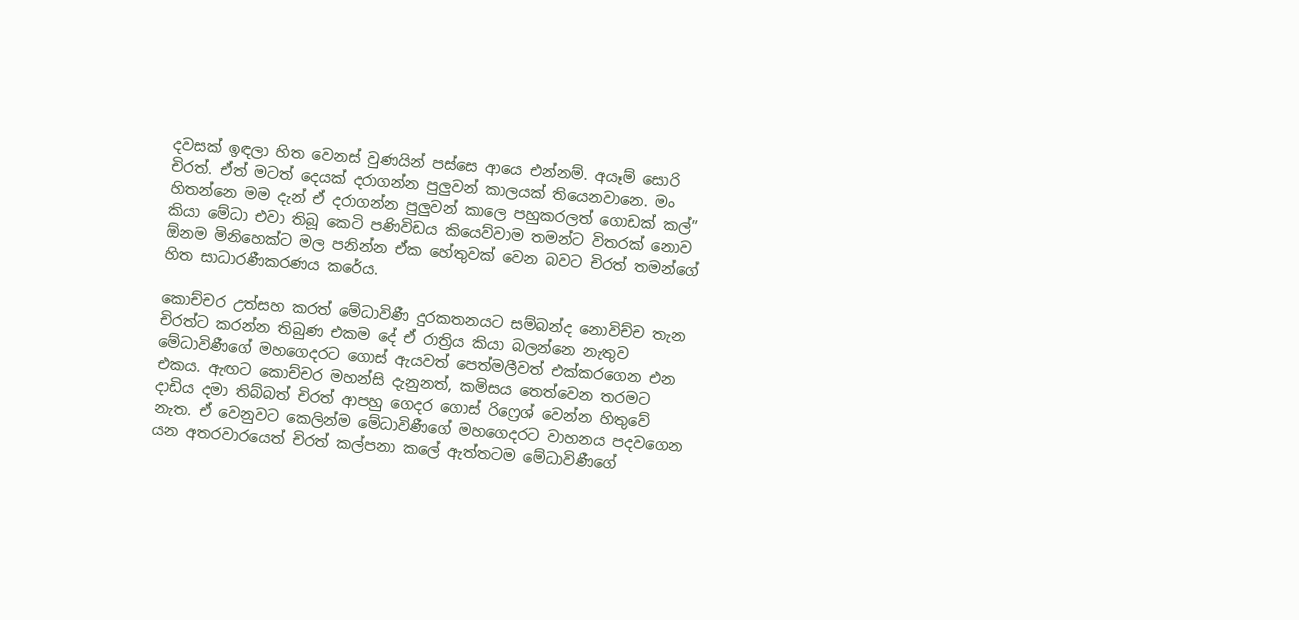දවසක් ඉඳලා හිත වෙනස් වුණයින් පස්සෙ ආයෙ එන්නම්. අයෑම් සොරි චිරත්. ඒත් මටත් දෙයක් දරාගන්න පුලුවන් කාලයක් තියෙනවානෙ. මං හිතන්නෙ මම දැන් ඒ දරාගන්න පුලුවන් කාලෙ පහුකරලත් ගොඩක් කල්” කියා මේධා එවා තිබූ කෙටි පණිවිඩය කියෙව්වාම තමන්ට විතරක් නොව ඕනම මිනිහෙක්ට මල පනින්න ඒක හේතුවක් වෙන බවට චිරත් තමන්ගේ හිත සාධාරණීකරණය කරේය.

කොච්චර උත්සහ කරත් මේධාවිණී දුරකතනයට සම්බන්ද නොවිච්ච තැන චිරත්ට කරන්න තිබුණ එකම දේ ඒ රාත්‍රිය කියා බලන්නෙ නැතුව මේධාවිණීගේ මහගෙදරට ගොස් ඇයවත් පෙත්මලීවත් එක්කරගෙන එන එකය. ඇඟට කොච්චර මහන්සි දැනුනත්, කමිසය තෙත්වෙන තරමට දාඩිය දමා තිබ්බත් චිරත් ආපහු ගෙදර ගොස් රිෆ්‍රෙශ් වෙන්න හිතුවේ නැත. ඒ වෙනුවට කෙලින්ම මේධාවිණීගේ මහගෙදරට වාහනය පදවගෙන යන අතරවාරයෙත් චිරත් කල්පනා කලේ ඇත්තටම මේධාවිණීගේ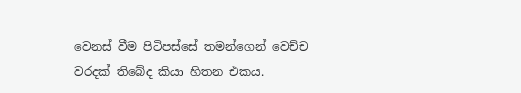වෙනස් වීම පිටිපස්සේ තමන්ගෙන් වෙච්ච වරදක් තිබේද කියා හිතන එකය.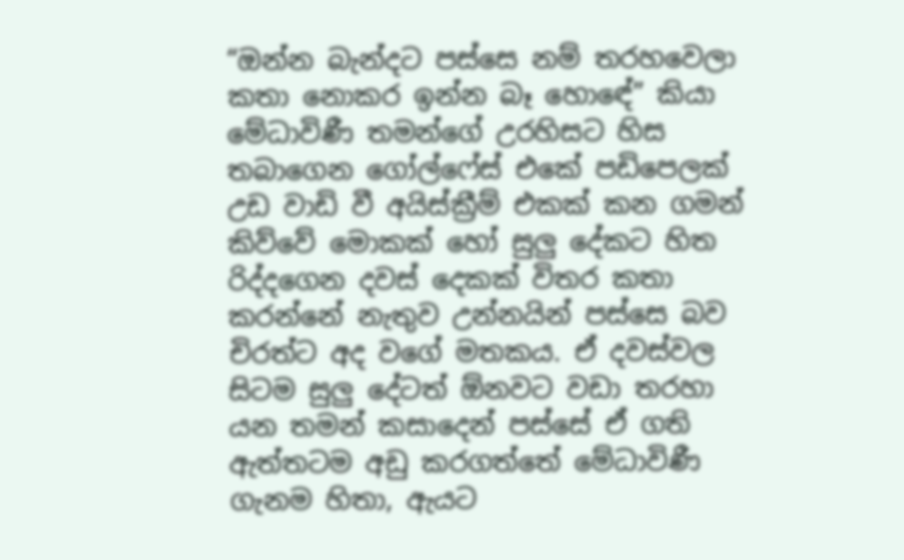“ඔන්න බැන්දට පස්සෙ නම් තරහවෙලා කතා නොකර ඉන්න බෑ හොඳේ” කියා මේධාවිණී තමන්ගේ උරහිසට හිස තබාගෙන ගෝල්ෆේස් එකේ පඩිපෙලක් උඩ වාඩි වී අයිස්ක්‍රීම් එකක් කන ගමන් කිව්වේ මොකක් හෝ සුලු දේකට හිත රිද්දගෙන දවස් දෙකක් විතර කතා කරන්නේ නැතුව උන්නයින් පස්සෙ බව චිරත්ට අද වගේ මතකය. ඒ දවස්වල සිටම සුලු දේටත් ඕනවට වඩා තරහා යන තමන් කසාදෙන් පස්සේ ඒ ගති ඇත්තටම අඩු කරගත්තේ මේධාවිණී ගැනම හිතා, ඇයට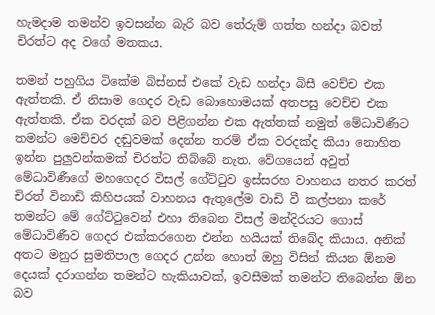හැමදාම තමන්ව ඉවසන්න බැරි බව තේරුම් ගත්ත හන්දා බවත් චිරත්ට අද වගේ මතකය.

තමන් පහුගිය ටිකේම බිස්නස් එකේ වැඩ හන්දා බිසී වෙච්ච එක ඇත්තකි. ඒ නිසාම ගෙදර වැඩ බොහොමයක් අතපසු වෙච්ච එක ඇත්තකි. ඒක වරදක් බව පිළිගන්න එක ඇත්තක් නමුත් මේධාවිණීට තමන්ට මෙච්චර දඬුවමක් දෙන්න තරම් ඒක වරදක්ද කියා නොහිත ඉන්න පුලුවන්කමක් චිරත්ට තිබ්බේ නැත. වේගයෙන් අවුත් මේධාවිණීගේ මහගෙදර විසල් ගේට්ටුව ඉස්සරහ වාහනය නතර කරත් චිරත් විනාඩි කිහිපයක් වාහනය ඇතුලේම වාඩි වී කල්පනා කරේ තමන්ට මේ ගේට්ටුවෙන් එහා තිබෙන විසල් මන්දිරයට ගොස් මේධාවිණීව ගෙදර එක්කරගෙන එන්න හයියක් තිබේද කියාය. අනික් අතට මනුර සුමතිපාල ගෙදර උන්න හොත් ඔහු විසින් කියන ඕනම දෙයක් දරාගන්න තමන්ට හැකියාවක්, ඉවසීමක් තමන්ට තිබෙන්න ඕන බව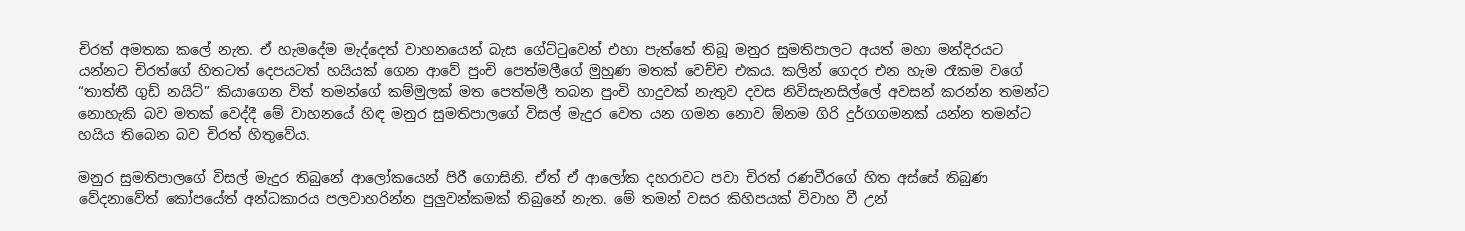චිරත් අමතක කලේ නැත. ඒ හැමදේම මැද්දෙත් වාහනයෙන් බැස ගේට්ටුවෙන් එහා පැත්තේ තිබූ මනුර සුමතිපාලට අයත් මහා මන්දිරයට යන්නට චිරත්ගේ හිතටත් දෙපයටත් හයියක් ගෙන ආවේ පුංචි පෙත්මලීගේ මුහුණ මතක් වෙච්ච එකය. කලින් ගෙදර එන හැම රෑකම වගේ “තාත්තී ගුඩ් නයිට්” කියාගෙන විත් තමන්ගේ කම්මුලක් මත පෙත්මලී තබන පුංචි හාදුවක් නැතුව දවස නිවිසැනසිල්ලේ අවසන් කරන්න තමන්ට නොහැකි බව මතක් වෙද්දී මේ වාහනයේ හිඳ මනුර සුමතිපාලගේ විසල් මැදුර වෙත යන ගමන නොව ඕනම ගිරි දුර්ගගමනක් යන්න තමන්ට හයිය තිබෙන බව චිරත් හිතුවේය.

මනුර සුමතිපාලගේ විසල් මැදුර තිබුනේ ආලෝකයෙන් පිරී ගොසිනි. ඒත් ඒ ආලෝක දහරාවට පවා චිරත් රණවීරගේ හිත අස්සේ තිබුණ වේදනාවේත් කෝපයේත් අන්ධකාරය පලවාහරින්න පුලුවන්කමක් තිබුනේ නැත. මේ තමන් වසර කිහිපයක් විවාහ වී උන්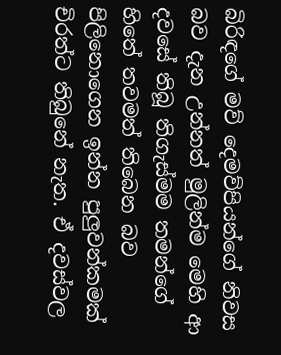බිරිඳගේ මව් දෙමව්පියන්ගේ නිවස බව දැන උන්නත් මුලින්ම මෙහි ආ දවසේ තිබූ තිගැස්මම තමන්ගේ හිතේ තවමත් තිබෙන බව පිලිනොගෙන ඉන්න පුලුවන්කමක් චිරත්ට තිබුනේ නැත. ඒ දවස්වල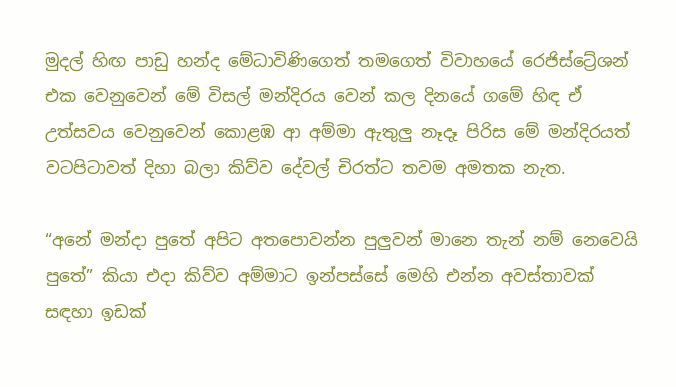මුදල් හිඟ පාඩු හන්ද මේධාවිණිගෙත් තමගෙත් විවාහයේ රෙජිස්ට්‍රේශන් එක වෙනුවෙන් මේ විසල් මන්දිරය වෙන් කල දිනයේ ගමේ හිඳ ඒ උත්සවය වෙනුවෙන් කොළඹ ආ අම්මා ඇතුලු නෑදෑ පිරිස මේ මන්දිරයත් වටපිටාවත් දිහා බලා කිව්ව දේවල් චිරත්ට තවම අමතක නැත.

“අනේ මන්දා පුතේ අපිට අතපොවන්න පුලුවන් මානෙ තැන් නම් නෙවෙයි පුතේ” කියා එදා කිව්ව අම්මාට ඉන්පස්සේ මෙහි එන්න අවස්තාවක් සඳහා ඉඩක්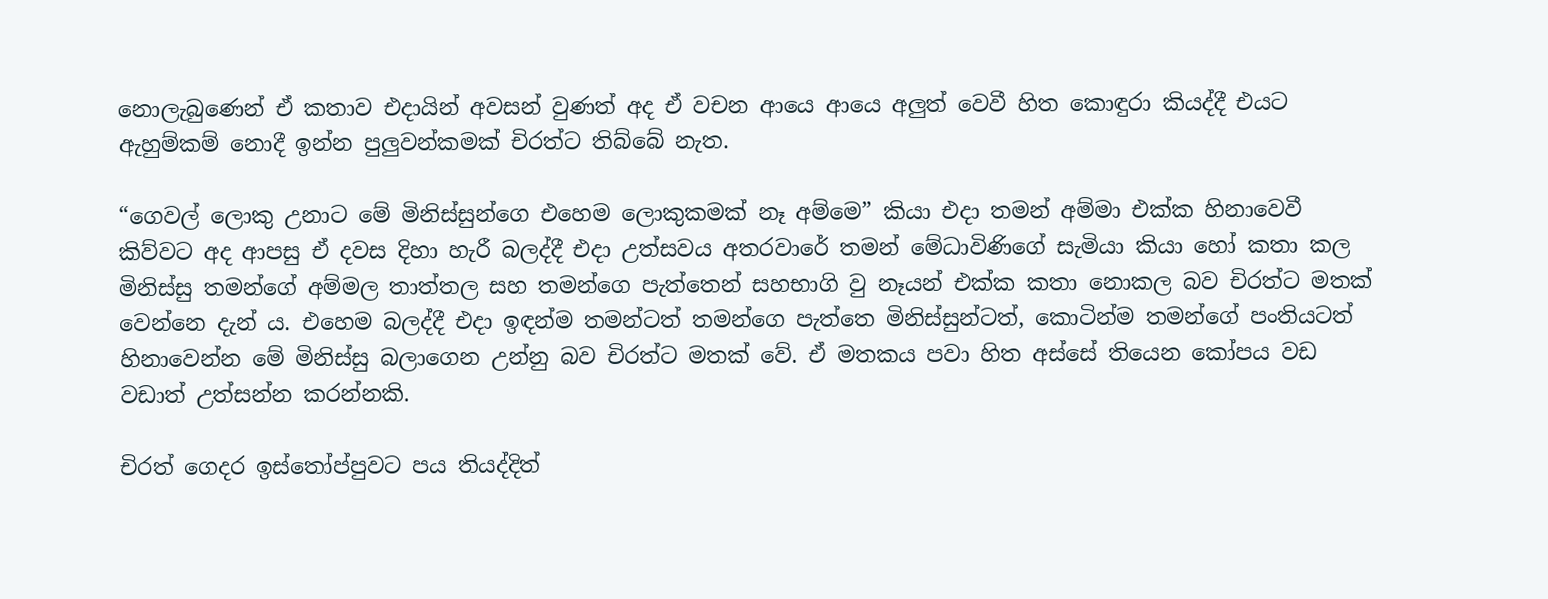නොලැබුණෙන් ඒ කතාව එදායින් අවසන් වුණත් අද ඒ වචන ආයෙ ආයෙ අලුත් වෙවී හිත කොඳුරා කියද්දී එයට ඇහුම්කම් නොදී ඉන්න පුලුවන්කමක් චිරත්ට තිබ්බේ නැත.

“ගෙවල් ලොකු උනාට මේ මිනිස්සුන්ගෙ එහෙම ලොකුකමක් නෑ අම්මෙ” කියා එදා තමන් අම්මා එක්ක හිනාවෙවී කිව්වට අද ආපසු ඒ දවස දිහා හැරී බලද්දී එදා උත්සවය අතරවාරේ තමන් මේධාවිණිගේ සැමියා කියා හෝ කතා කල මිනිස්සු තමන්ගේ අම්මල තාත්තල සහ තමන්ගෙ පැත්තෙන් සහභාගි වු නෑයන් එක්ක කතා නොකල බව චිරත්ට මතක් වෙන්නෙ දැන් ය. එහෙම බලද්දී එදා ඉඳන්ම තමන්ටත් තමන්ගෙ පැත්තෙ මිනිස්සුන්ටත්, කොටින්ම තමන්ගේ පංතියටත් හිනාවෙන්න මේ මිනිස්සු බලාගෙන උන්නු බව චිරත්ට මතක් වේ. ඒ මතකය පවා හිත අස්සේ තියෙන කෝපය වඩ වඩාත් උත්සන්න කරන්නකි.

චිරත් ගෙදර ඉස්තෝප්පුවට පය තියද්දිත්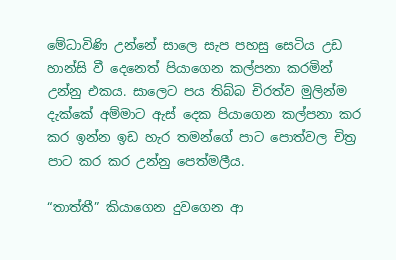මේධාවිණි උන්නේ සාලෙ සැප පහසු සෙටිය උඩ හාන්සි වී දෙනෙත් පියාගෙන කල්පනා කරමින් උන්නු එකය. සාලෙට පය තිබ්බ චිරත්ව මුලින්ම දැක්කේ අම්මාට ඇස් දෙක පියාගෙන කල්පනා කර කර ඉන්න ඉඩ හැර තමන්ගේ පාට පොත්වල චිත්‍ර පාට කර කර උන්නු පෙත්මලීය.

“තාත්තී” කියාගෙන දුවගෙන ආ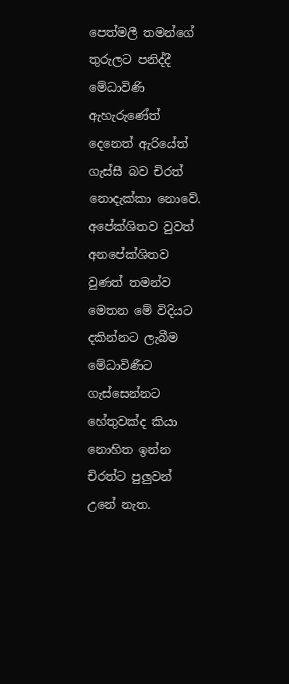පෙත්මලී තමන්ගේ තුරුලට පනිද්දී මේධාවිණි ඇහැරුණේත් දෙනෙත් ඇරියේත් ගැස්සී බව චිරත් නොදැක්කා නොවේ. අපේක්ශිතව වුවත් අනපේක්ශිතව වුණත් තමන්ව මෙතන මේ විදියට දකින්නට ලැබීම මේධාවිණීට ගැස්සෙන්නට හේතුවක්ද කියා නොහිත ඉන්න චිරත්ට පුලුවන් උනේ නැත.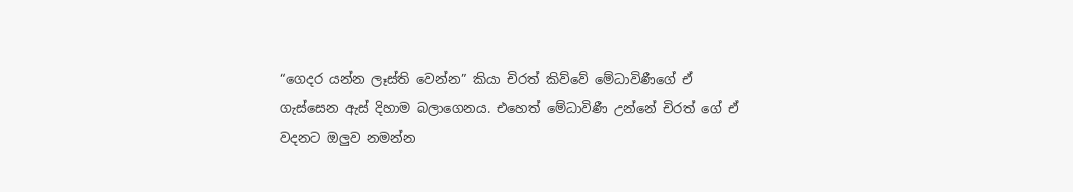“ගෙදර යන්න ලෑස්ති වෙන්න” කියා චිරත් කිව්වේ මේධාවිණීගේ ඒ ගැස්සෙන ඇස් දිහාම බලාගෙනය. එහෙත් මේධාවිණී උන්නේ චිරත් ගේ ඒ වදනට ඔලුව නමන්න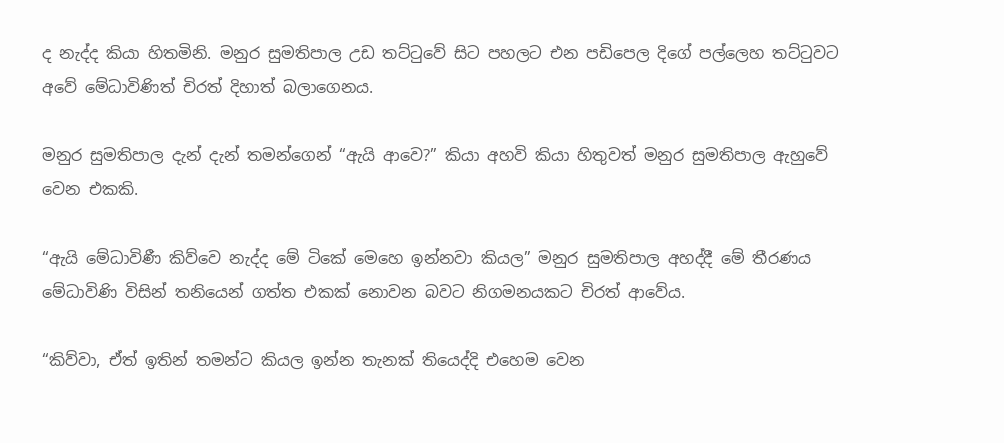ද නැද්ද කියා හිතමිනි. මනුර සුමතිපාල උඩ තට්ටුවේ සිට පහලට එන පඩිපෙල දිගේ පල්ලෙහ තට්ටුවට අවේ මේධාවිණිත් චිරත් දිහාත් බලාගෙනය.

මනුර සුමතිපාල දැන් දැන් තමන්ගෙන් “ඇයි ආවෙ?” කියා අහවි කියා හිතුවත් මනුර සුමතිපාල ඇහුවේ වෙන එකකි.

“ඇයි මේධාවිණී කිව්වෙ නැද්ද මේ ටිකේ මෙහෙ ඉන්නවා කියල” මනුර සුමතිපාල අහද්දී මේ තීරණය මේධාවිණි විසින් තනියෙන් ගත්ත එකක් නොවන බවට නිගමනයකට චිරත් ආවේය.

“කිව්වා, ඒත් ඉතින් තමන්ට කියල ඉන්න තැනක් තියෙද්දි එහෙම වෙන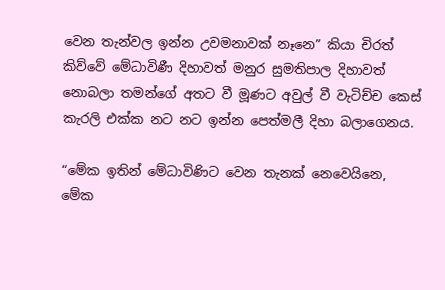වෙන තැන්වල ඉන්න උවමනාවක් නෑනෙ” කියා චිරත් කිව්වේ මේධාවිණී දිහාවත් මනුර සුමතිපාල දිහාවත් නොබලා තමන්ගේ අතට වී මූණට අවුල් වී වැටිච්ච කෙස් කැරලි එක්ක නට නට ඉන්න පෙත්මලී දිහා බලාගෙනය.

“මේක ඉතින් මේධාවිණිට වෙන තැනක් නෙවෙයිනෙ, මේක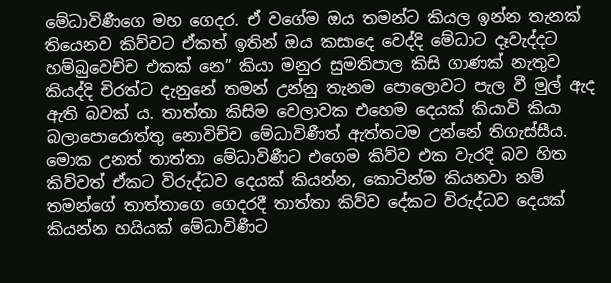මේධාවිණීගෙ මහ ගෙදර. ඒ වගේම ඔය තමන්ට කියල ඉන්න තැනක් තියෙනව කිව්වට ඒකත් ඉතින් ඔය කසාදෙ වෙද්දි මේධාට දෑවැද්දට හම්බුවෙච්ච එකක් නෙ” කියා මනුර සුමතිපාල කිසි ගාණක් නැතුව කියද්දි චිරත්ට දැනුනේ තමන් උන්නු තැනම පොලොවට පැල වී මුල් ඇද ඇති බවක් ය. තාත්තා කිසිම වෙලාවක එහෙම දෙයක් කියාවි කියා බලාපොරොත්තු නොවිච්ච මේධාවිණීත් ඇත්තටම උන්නේ තිගැස්සීය. මොක උනත් තාත්තා මේධාවිණීට එගෙම කිව්ව එක වැරදි බව හිත කිව්වත් ඒකට විරුද්ධව දෙයක් කියන්න, කොටින්ම කියනවා නම් තමන්ගේ තාත්තාගෙ ගෙදරදී තාත්තා කිව්ව දේකට විරුද්ධව දෙයක් කියන්න හයියක් මේධාවිණීට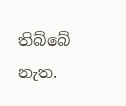තිබ්බේ නැත.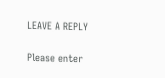LEAVE A REPLY

Please enter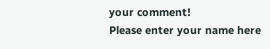your comment!
Please enter your name here